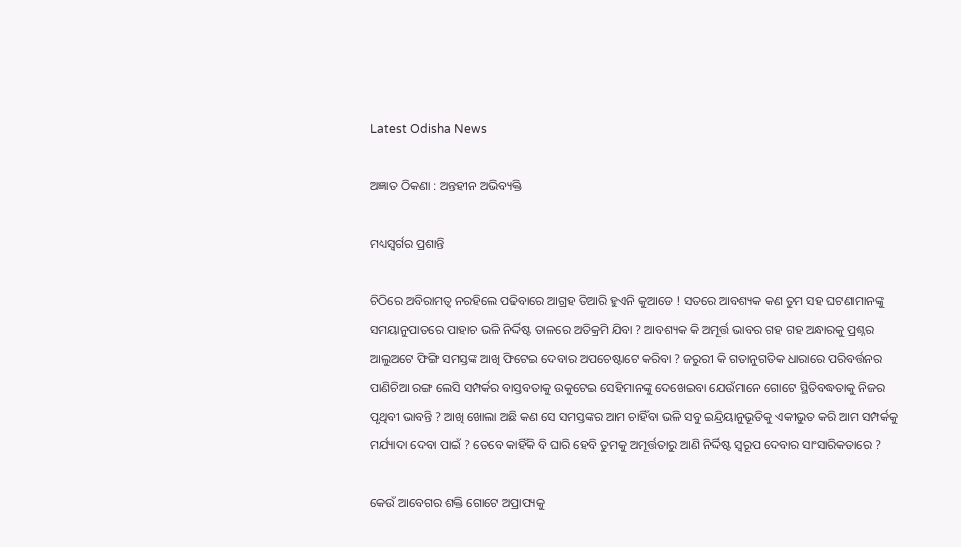Latest Odisha News

ଅଜ୍ଞାତ ଠିକଣା : ଅନ୍ତହୀନ ଅଭିବ୍ୟକ୍ତି

ମଧ୍ୟସ୍ୱର୍ଗର ପ୍ରଶାନ୍ତି

ଚିଠିରେ ଅବିରାମତ୍ୱ ନରହିଲେ ପଢିବାରେ ଆଗ୍ରହ ତିଆରି ହୁଏନି କୁଆଡେ ! ସତରେ ଆବଶ୍ୟକ କଣ ତୁମ ସହ ଘଟଣାମାନଙ୍କୁ ସମୟାନୁପାତରେ ପାହାଚ ଭଳି ନିର୍ଦ୍ଦିଷ୍ଟ ତାଳରେ ଅତିକ୍ରମି ଯିବା ? ଆବଶ୍ୟକ କି ଅମୂର୍ତ୍ତ ଭାବର ଗହ ଗହ ଅନ୍ଧାରକୁ ପ୍ରଶ୍ନର ଆଲୁଅଟେ ଫିଙ୍ଗି ସମସ୍ତଙ୍କ ଆଖି ଫିଟେଇ ଦେବାର ଅପଚେଷ୍ଟାଟେ କରିବା ? ଜରୁରୀ କି ଗତାନୁଗତିକ ଧାରାରେ ପରିବର୍ତ୍ତନର ପାଣିଚିଆ ରଙ୍ଗ ଲେସି ସମ୍ପର୍କର ବାସ୍ତବତାକୁ ଉକୁଟେଇ ସେହିମାନଙ୍କୁ ଦେଖେଇବା ଯେଉଁମାନେ ଗୋଟେ ସ୍ଥିତିବଦ୍ଧତାକୁ ନିଜର ପୃଥିବୀ ଭାବନ୍ତି ? ଆଖି ଖୋଲା ଅଛି କଣ ସେ ସମସ୍ତଙ୍କର ଆମ ଚାହିଁବା ଭଳି ସବୁ ଇନ୍ଦ୍ରିୟାନୁଭୂତିକୁ ଏକୀଭୁତ କରି ଆମ ସମ୍ପର୍କକୁ ମର୍ଯ୍ୟାଦା ଦେବା ପାଇଁ ? ତେବେ କାହିଁକି ବି ଘାରି ହେବି ତୁମକୁ ଅମୂର୍ତ୍ତତାରୁ ଆଣି ନିର୍ଦ୍ଦିଷ୍ଟ ସ୍ୱରୂପ ଦେବାର ସାଂସାରିକତାରେ ?

କେଉଁ ଆବେଗର ଶକ୍ତି ଗୋଟେ ଅପ୍ରାପ୍ୟକୁ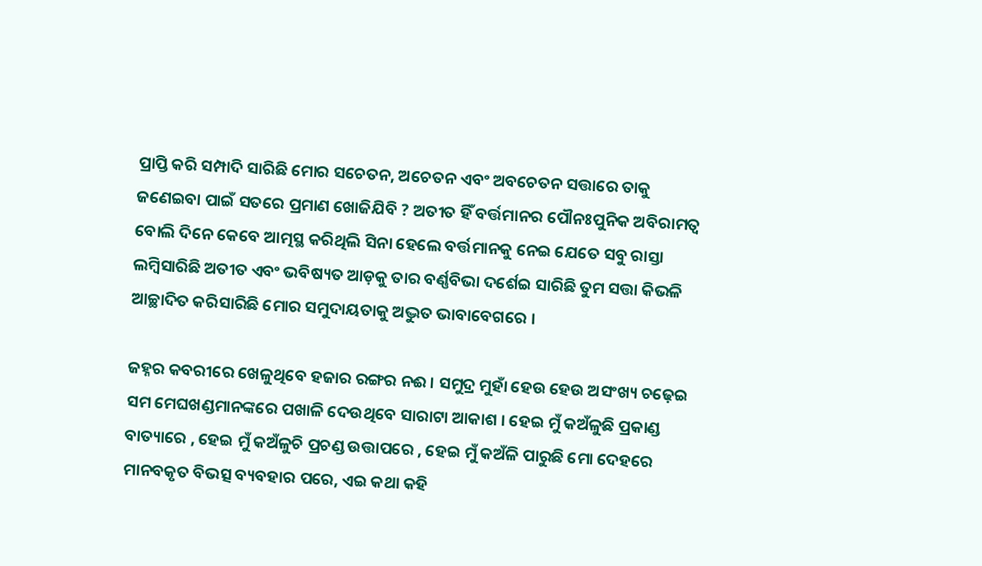ପ୍ରାପ୍ତି କରି ସମ୍ପାଦି ସାରିଛି ମୋର ସଚେତନ, ଅଚେତନ ଏବଂ ଅବଚେତନ ସତ୍ତାରେ ତାକୁ ଜଣେଇବା ପାଇଁ ସତରେ ପ୍ରମାଣ ଖୋଜିଯିବି ? ଅତୀତ ହିଁ ବର୍ତ୍ତମାନର ପୌନଃପୁନିକ ଅବିରାମତ୍ୱ ବୋଲି ଦିନେ କେବେ ଆତ୍ମସ୍ଥ କରିଥିଲି ସିନା ହେଲେ ବର୍ତ୍ତମାନକୁ ନେଇ ଯେତେ ସବୁ ରାସ୍ତା ଲମ୍ବିସାରିଛି ଅତୀତ ଏବଂ ଭବିଷ୍ୟତ ଆଡ଼କୁ ତାର ବର୍ଣ୍ଣବିଭା ଦର୍ଶେଇ ସାରିଛି ତୁମ ସତ୍ତା କିଭଳି ଆଚ୍ଛାଦିତ କରିସାରିଛି ମୋର ସମୁଦାୟତାକୁ ଅଦ୍ଭୁତ ଭାବାବେଗରେ ।

ଜହ୍ନର କବରୀରେ ଖେଳୁଥିବେ ହଜାର ରଙ୍ଗର ନଈ । ସମୁଦ୍ର ମୁହାଁ ହେଉ ହେଉ ଅସଂଖ୍ୟ ଚଢ଼େଇ ସମ ମେଘଖଣ୍ଡମାନଙ୍କରେ ପଖାଳି ଦେଉଥିବେ ସାରାଟା ଆକାଶ । ହେଇ ମୁଁ କଅଁଳୁଛି ପ୍ରକାଣ୍ଡ ବାତ୍ୟାରେ , ହେଇ ମୁଁ କଅଁଳୁଚି ପ୍ରଚଣ୍ଡ ଉତ୍ତାପରେ , ହେଇ ମୁଁ କଅଁଳି ପାରୁଛି ମୋ ଦେହରେ ମାନବକୃତ ବିଭତ୍ସ ବ୍ୟବହାର ପରେ, ଏଇ କଥା କହି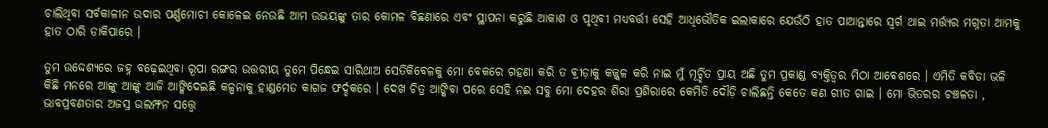ଚାଲିଥିବା ସର୍ବକାଳୀନ ଉଦାର ପର୍ଣ୍ଣମୋଚୀ କୋଳେଇ ନେଉଛି ଆମ ଉଭୟଙ୍କୁ ତାର କୋମଳ ବିଛଣାରେ ଏବଂ ସ୍ଥାପନା କରୁଛି ଆକାଶ ଓ ପୃଥିବୀ ମଧ୍ୟବର୍ତ୍ତୀ ସେହି ଆଧିଭୌତିକ ଇଲାକାରେ ଯେଉଁଠି ହାତ ପାଆନ୍ତାରେ ସ୍ୱର୍ଗ ଥାଇ ମର୍ତ୍ତ୍ୟର ମଗ୍ନତା ଆମକୁ ହାତ ଠାରି ଡାକିପାରେ ।

ତୁମ ଉଦ୍ଦେଶ୍ୟରେ ଜହ୍ନ ବଢ଼େଇଥିବା ରୂପା ରଙ୍ଗର ଉତ୍ତରୀୟ ତୁମେ ପିନ୍ଧେଇ ସାରିଥାଅ ସେତିକିବେଳକୁ ମୋ ବେକରେ ଗହଣା କରି ତ ଵ୍ରୀଡ଼ାକୁ କଜ୍ଜ୍ଵଳ କରି ନାଇ ମୁଁ ମୂର୍ଚ୍ଛିତ ପ୍ରାୟ ଅଛି ତୁମ ପ୍ରକାଣ୍ଡ ବ୍ୟକ୍ତିତ୍ୱର ମିଠା ଆବେଶରେ । ଏମିତି କବିତା ଭଳି କିଛି ମନରେ ଆଙ୍କୁ ଆଙ୍କୁ ଆଜି ଆଙ୍କିଦେଇଛି କଳ୍ପନାକୁ ହାଣ୍ଡମେଡ କାଗଜ ଫର୍ଦ୍ଦକରେ । ଦେଖ ଚିତ୍ର ଆଙ୍କିବା ପରେ ସେହି ନଈ ସବୁ ମୋ ଦେହର ଶିରା ପ୍ରଶିରାରେ କେମିତି ଦୌଡ଼ି ଚାଲିଛନ୍ତି କେତେ କଣ ଗୀତ ଗାଇ । ମୋ ଭିତରର ଚଞ୍ଚଳତା , ଭାବପ୍ରବଣତାର ଅଜସ୍ର ଉଲମ୍ଫନ ସତ୍ତ୍ୱେ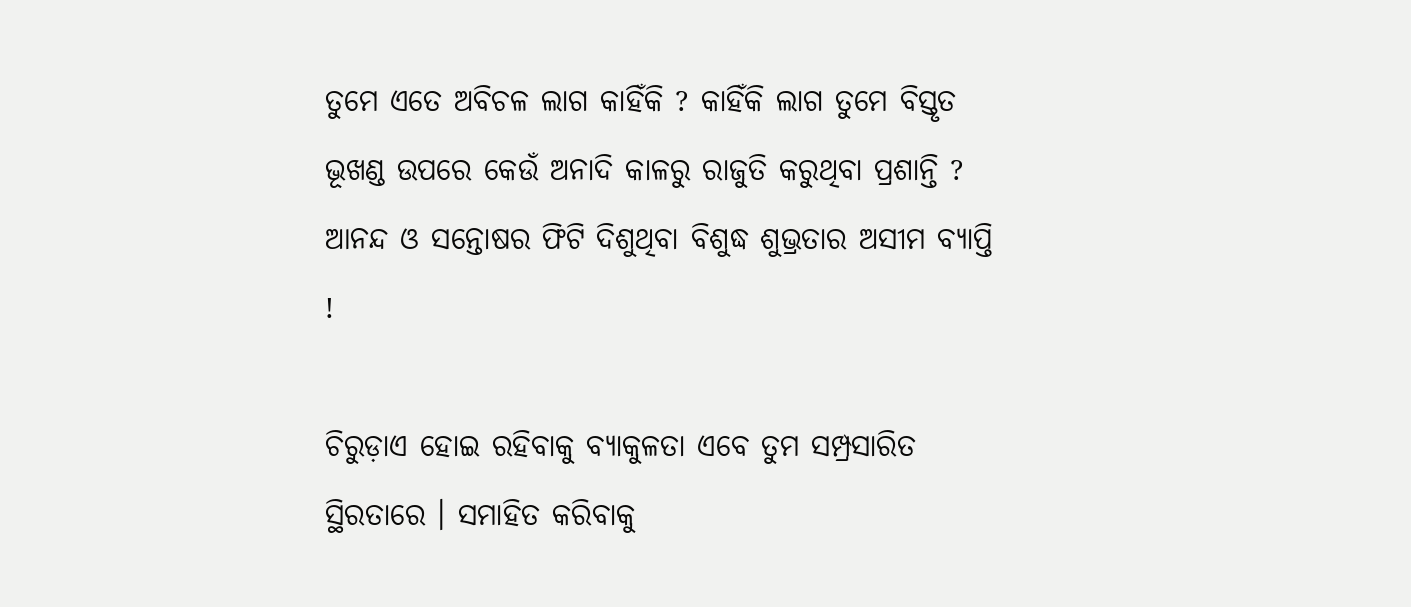ତୁମେ ଏତେ ଅବିଚଳ ଲାଗ କାହିଁକି ? କାହିଁକି ଲାଗ ତୁମେ ବିସ୍ତୃତ ଭୂଖଣ୍ଡ ଉପରେ କେଉଁ ଅନାଦି କାଳରୁ ରାଜୁତି କରୁଥିବା ପ୍ରଶାନ୍ତି ? ଆନନ୍ଦ ଓ ସନ୍ତୋଷର ଫିଟି ଦିଶୁଥିବା ବିଶୁଦ୍ଧ ଶୁଭ୍ରତାର ଅସୀମ ବ୍ୟାପ୍ତି !

ଚିରୁଡ଼ାଏ ହୋଇ ରହିବାକୁ ବ୍ୟାକୁଳତା ଏବେ ତୁମ ସମ୍ପ୍ରସାରିତ ସ୍ଥିରତାରେ । ସମାହିତ କରିବାକୁ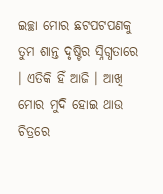ଇଚ୍ଛା ମୋର ଛଟପଟପଣକୁ ତୁମ ଶାନ୍ତ ଦୃଷ୍ଟିର ସ୍ନିଗ୍ଧତାରେ । ଏତିକି ହିଁ ଆଜି । ଆଖି ମୋର ମୁଦି ହୋଇ ଥାଉ ଚିତ୍ରରେ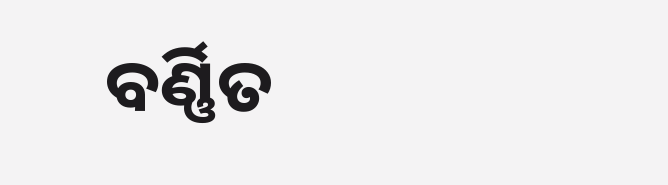ବର୍ଣ୍ଣିତ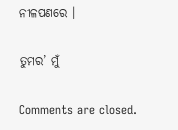ନୀଳପଣରେ ।

ତୁମର’ ମୁଁ

Comments are closed.